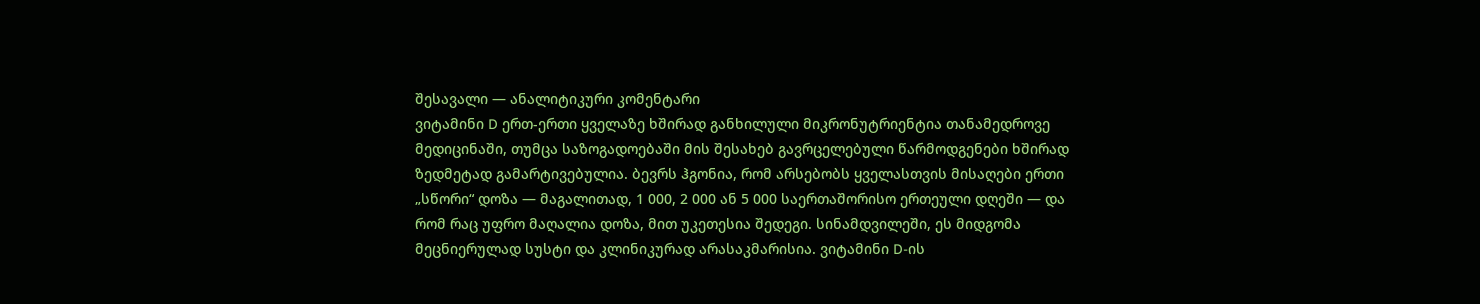შესავალი — ანალიტიკური კომენტარი
ვიტამინი D ერთ-ერთი ყველაზე ხშირად განხილული მიკრონუტრიენტია თანამედროვე მედიცინაში, თუმცა საზოგადოებაში მის შესახებ გავრცელებული წარმოდგენები ხშირად ზედმეტად გამარტივებულია. ბევრს ჰგონია, რომ არსებობს ყველასთვის მისაღები ერთი „სწორი“ დოზა — მაგალითად, 1 000, 2 000 ან 5 000 საერთაშორისო ერთეული დღეში — და რომ რაც უფრო მაღალია დოზა, მით უკეთესია შედეგი. სინამდვილეში, ეს მიდგომა მეცნიერულად სუსტი და კლინიკურად არასაკმარისია. ვიტამინი D-ის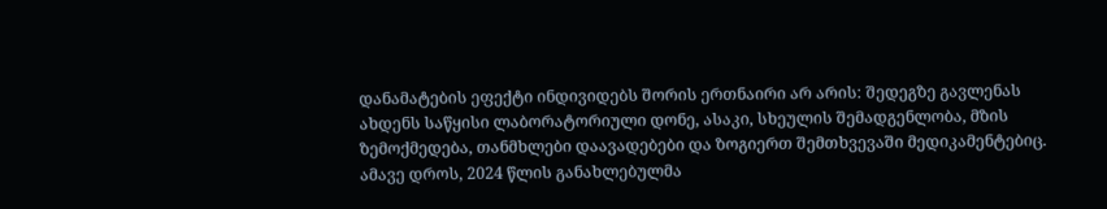დანამატების ეფექტი ინდივიდებს შორის ერთნაირი არ არის: შედეგზე გავლენას ახდენს საწყისი ლაბორატორიული დონე, ასაკი, სხეულის შემადგენლობა, მზის ზემოქმედება, თანმხლები დაავადებები და ზოგიერთ შემთხვევაში მედიკამენტებიც. ამავე დროს, 2024 წლის განახლებულმა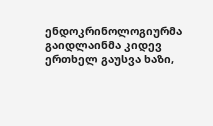ენდოკრინოლოგიურმა გაიდლაინმა კიდევ ერთხელ გაუსვა ხაზი,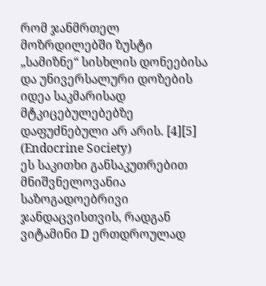რომ ჯანმრთელ მოზრდილებში ზუსტი „სამიზნე“ სისხლის დონეებისა და უნივერსალური დოზების იდეა საკმარისად მტკიცებულებებზე დაფუძნებული არ არის. [4][5] (Endocrine Society)
ეს საკითხი განსაკუთრებით მნიშვნელოვანია საზოგადოებრივი ჯანდაცვისთვის, რადგან ვიტამინი D ერთდროულად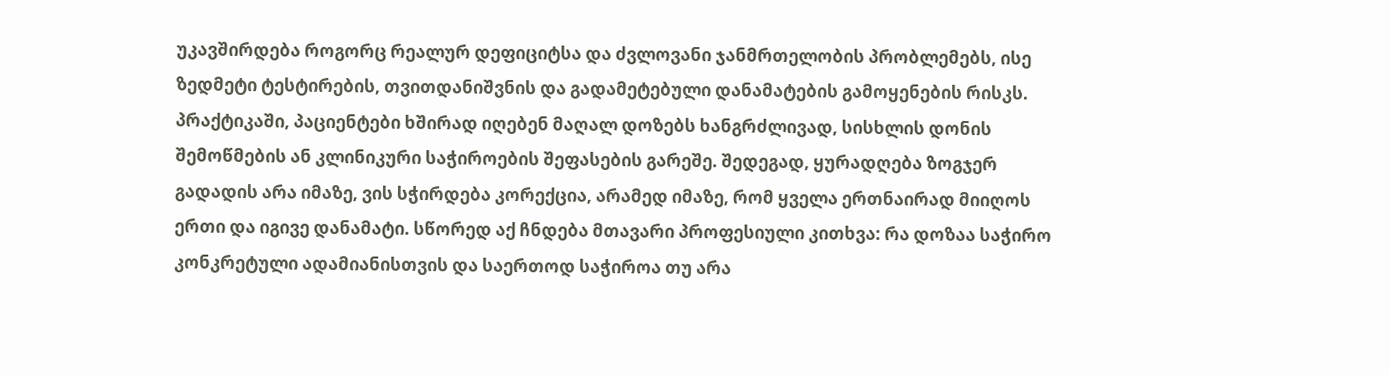უკავშირდება როგორც რეალურ დეფიციტსა და ძვლოვანი ჯანმრთელობის პრობლემებს, ისე ზედმეტი ტესტირების, თვითდანიშვნის და გადამეტებული დანამატების გამოყენების რისკს. პრაქტიკაში, პაციენტები ხშირად იღებენ მაღალ დოზებს ხანგრძლივად, სისხლის დონის შემოწმების ან კლინიკური საჭიროების შეფასების გარეშე. შედეგად, ყურადღება ზოგჯერ გადადის არა იმაზე, ვის სჭირდება კორექცია, არამედ იმაზე, რომ ყველა ერთნაირად მიიღოს ერთი და იგივე დანამატი. სწორედ აქ ჩნდება მთავარი პროფესიული კითხვა: რა დოზაა საჭირო კონკრეტული ადამიანისთვის და საერთოდ საჭიროა თუ არა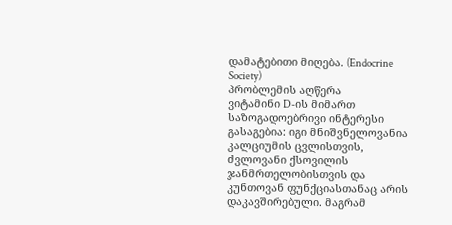დამატებითი მიღება. (Endocrine Society)
პრობლემის აღწერა
ვიტამინი D-ის მიმართ საზოგადოებრივი ინტერესი გასაგებია: იგი მნიშვნელოვანია კალციუმის ცვლისთვის, ძვლოვანი ქსოვილის ჯანმრთელობისთვის და კუნთოვან ფუნქციასთანაც არის დაკავშირებული. მაგრამ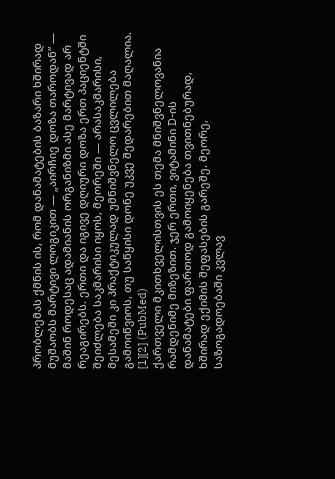პრობლემას ქმნის ის, რომ დანამატების ბაზარი ხშირად მუშაობს მარტივი ლოგიკით — „აირჩიე დოზა თაროდან“ — მაშინ როდესაც ადამიანის ორგანიზმი ასე მარტივად არ რეაგირებს. ერთი და იგივე დღიური დოზა ერთ პაციენტში შეიძლება საკმარისი იყოს, მეორეში — არასაკმარისი, მესამეში კი პრაქტიკულად უმნიშვნელო ცვლილება გამოიწვიოს, თუ საწყისი დონე უკვე შედარებით მაღალია. [1][2] (PubMed)
ქართველი მკითხველისთვის ეს თემა მნიშვნელოვანია რამდენიმე მიზეზით. ჯერ ერთი, ვიტამინი D-ის დანამატები ფართოდ გამოიყენება თვითნებურად, ხშირად ექიმის შეფასების გარეშე. მეორე, საზოგადოებაში კვლავ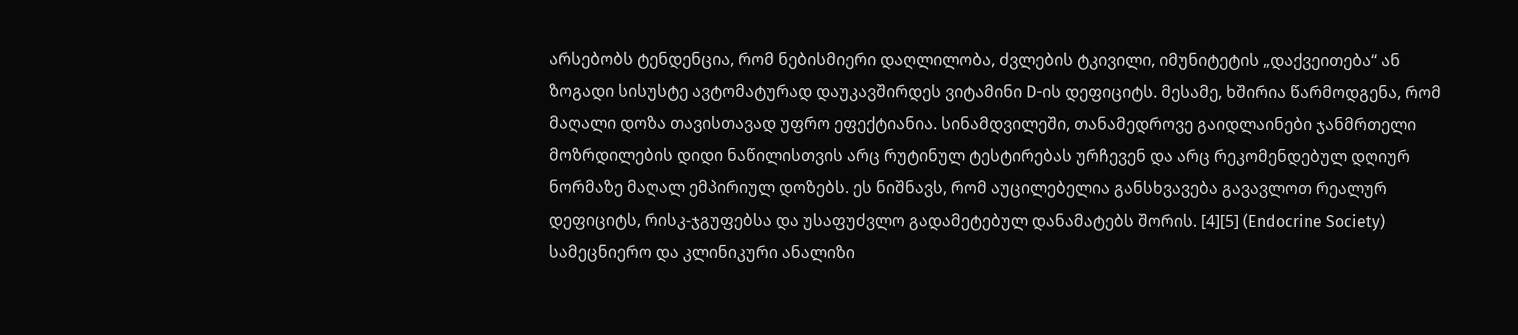არსებობს ტენდენცია, რომ ნებისმიერი დაღლილობა, ძვლების ტკივილი, იმუნიტეტის „დაქვეითება“ ან ზოგადი სისუსტე ავტომატურად დაუკავშირდეს ვიტამინი D-ის დეფიციტს. მესამე, ხშირია წარმოდგენა, რომ მაღალი დოზა თავისთავად უფრო ეფექტიანია. სინამდვილეში, თანამედროვე გაიდლაინები ჯანმრთელი მოზრდილების დიდი ნაწილისთვის არც რუტინულ ტესტირებას ურჩევენ და არც რეკომენდებულ დღიურ ნორმაზე მაღალ ემპირიულ დოზებს. ეს ნიშნავს, რომ აუცილებელია განსხვავება გავავლოთ რეალურ დეფიციტს, რისკ-ჯგუფებსა და უსაფუძვლო გადამეტებულ დანამატებს შორის. [4][5] (Endocrine Society)
სამეცნიერო და კლინიკური ანალიზი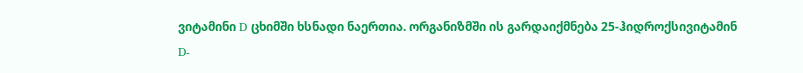ვიტამინი D ცხიმში ხსნადი ნაერთია. ორგანიზმში ის გარდაიქმნება 25-ჰიდროქსივიტამინ D-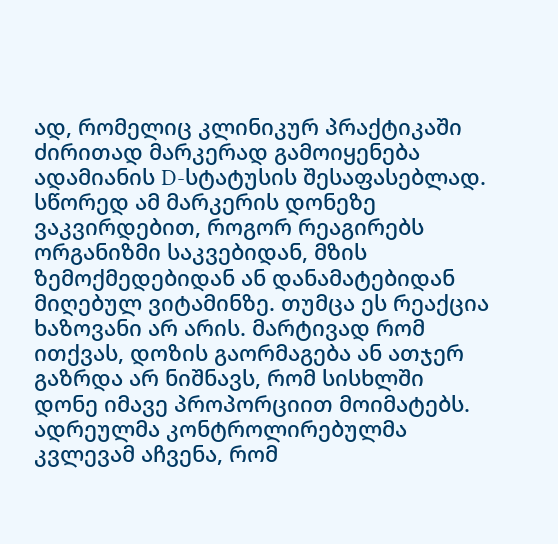ად, რომელიც კლინიკურ პრაქტიკაში ძირითად მარკერად გამოიყენება ადამიანის D-სტატუსის შესაფასებლად. სწორედ ამ მარკერის დონეზე ვაკვირდებით, როგორ რეაგირებს ორგანიზმი საკვებიდან, მზის ზემოქმედებიდან ან დანამატებიდან მიღებულ ვიტამინზე. თუმცა ეს რეაქცია ხაზოვანი არ არის. მარტივად რომ ითქვას, დოზის გაორმაგება ან ათჯერ გაზრდა არ ნიშნავს, რომ სისხლში დონე იმავე პროპორციით მოიმატებს. ადრეულმა კონტროლირებულმა კვლევამ აჩვენა, რომ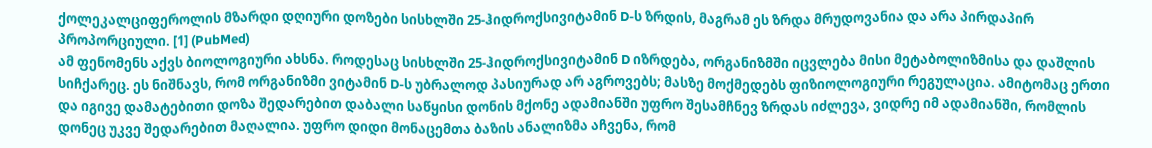ქოლეკალციფეროლის მზარდი დღიური დოზები სისხლში 25-ჰიდროქსივიტამინ D-ს ზრდის, მაგრამ ეს ზრდა მრუდოვანია და არა პირდაპირ პროპორციული. [1] (PubMed)
ამ ფენომენს აქვს ბიოლოგიური ახსნა. როდესაც სისხლში 25-ჰიდროქსივიტამინ D იზრდება, ორგანიზმში იცვლება მისი მეტაბოლიზმისა და დაშლის სიჩქარეც. ეს ნიშნავს, რომ ორგანიზმი ვიტამინ D-ს უბრალოდ პასიურად არ აგროვებს; მასზე მოქმედებს ფიზიოლოგიური რეგულაცია. ამიტომაც ერთი და იგივე დამატებითი დოზა შედარებით დაბალი საწყისი დონის მქონე ადამიანში უფრო შესამჩნევ ზრდას იძლევა, ვიდრე იმ ადამიანში, რომლის დონეც უკვე შედარებით მაღალია. უფრო დიდი მონაცემთა ბაზის ანალიზმა აჩვენა, რომ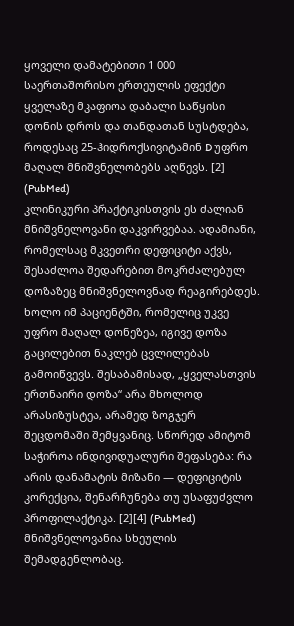ყოველი დამატებითი 1 000 საერთაშორისო ერთეულის ეფექტი ყველაზე მკაფიოა დაბალი საწყისი დონის დროს და თანდათან სუსტდება, როდესაც 25-ჰიდროქსივიტამინ D უფრო მაღალ მნიშვნელობებს აღწევს. [2] (PubMed)
კლინიკური პრაქტიკისთვის ეს ძალიან მნიშვნელოვანი დაკვირვებაა. ადამიანი, რომელსაც მკვეთრი დეფიციტი აქვს, შესაძლოა შედარებით მოკრძალებულ დოზაზეც მნიშვნელოვნად რეაგირებდეს. ხოლო იმ პაციენტში, რომელიც უკვე უფრო მაღალ დონეზეა, იგივე დოზა გაცილებით ნაკლებ ცვლილებას გამოიწვევს. შესაბამისად, „ყველასთვის ერთნაირი დოზა“ არა მხოლოდ არასიზუსტეა, არამედ ზოგჯერ შეცდომაში შემყვანიც. სწორედ ამიტომ საჭიროა ინდივიდუალური შეფასება: რა არის დანამატის მიზანი — დეფიციტის კორექცია, შენარჩუნება თუ უსაფუძვლო პროფილაქტიკა. [2][4] (PubMed)
მნიშვნელოვანია სხეულის შემადგენლობაც.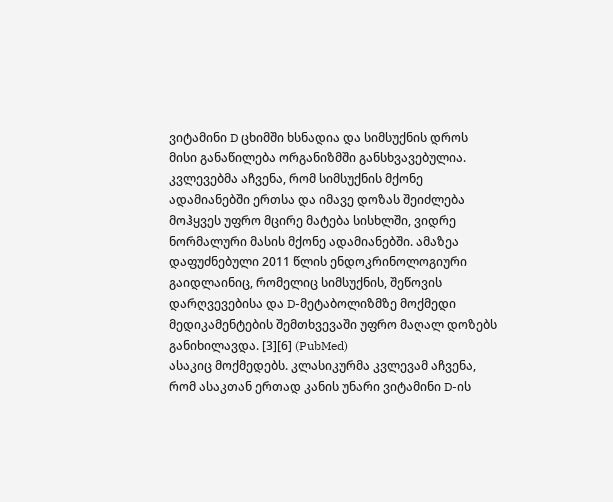ვიტამინი D ცხიმში ხსნადია და სიმსუქნის დროს მისი განაწილება ორგანიზმში განსხვავებულია. კვლევებმა აჩვენა, რომ სიმსუქნის მქონე ადამიანებში ერთსა და იმავე დოზას შეიძლება მოჰყვეს უფრო მცირე მატება სისხლში, ვიდრე ნორმალური მასის მქონე ადამიანებში. ამაზეა დაფუძნებული 2011 წლის ენდოკრინოლოგიური გაიდლაინიც, რომელიც სიმსუქნის, შეწოვის დარღვევებისა და D-მეტაბოლიზმზე მოქმედი მედიკამენტების შემთხვევაში უფრო მაღალ დოზებს განიხილავდა. [3][6] (PubMed)
ასაკიც მოქმედებს. კლასიკურმა კვლევამ აჩვენა, რომ ასაკთან ერთად კანის უნარი ვიტამინი D-ის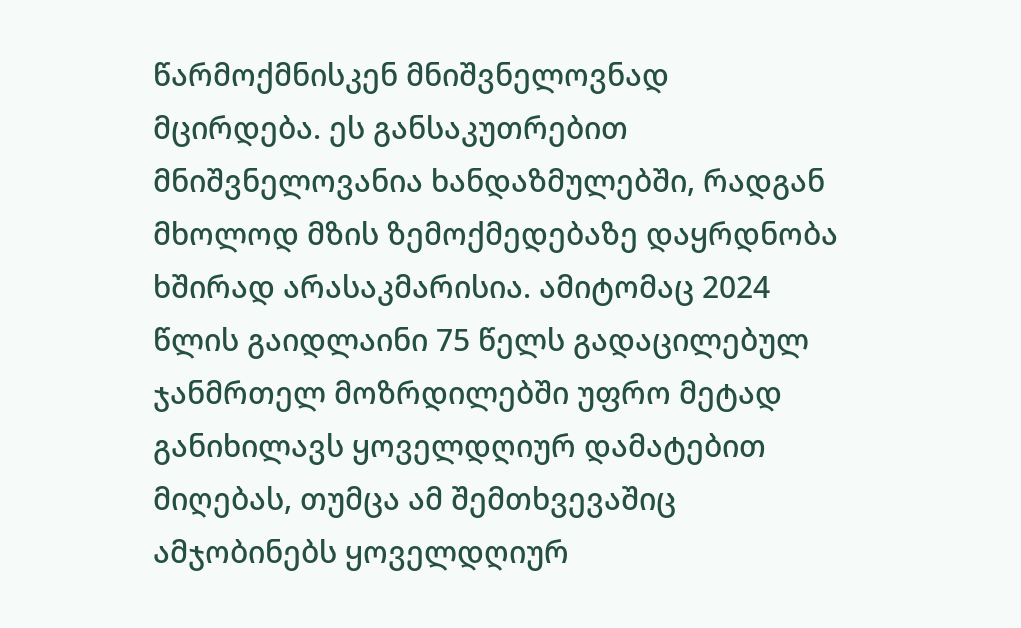წარმოქმნისკენ მნიშვნელოვნად მცირდება. ეს განსაკუთრებით მნიშვნელოვანია ხანდაზმულებში, რადგან მხოლოდ მზის ზემოქმედებაზე დაყრდნობა ხშირად არასაკმარისია. ამიტომაც 2024 წლის გაიდლაინი 75 წელს გადაცილებულ ჯანმრთელ მოზრდილებში უფრო მეტად განიხილავს ყოველდღიურ დამატებით მიღებას, თუმცა ამ შემთხვევაშიც ამჯობინებს ყოველდღიურ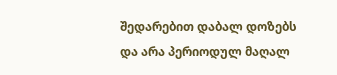შედარებით დაბალ დოზებს და არა პერიოდულ მაღალ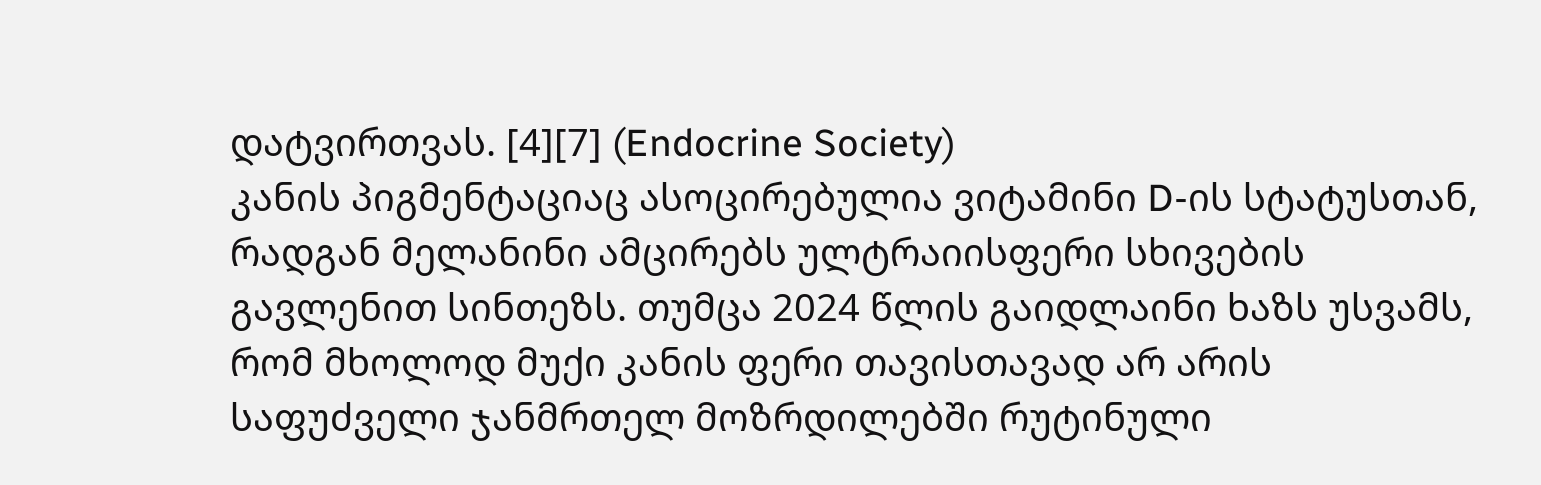დატვირთვას. [4][7] (Endocrine Society)
კანის პიგმენტაციაც ასოცირებულია ვიტამინი D-ის სტატუსთან, რადგან მელანინი ამცირებს ულტრაიისფერი სხივების გავლენით სინთეზს. თუმცა 2024 წლის გაიდლაინი ხაზს უსვამს, რომ მხოლოდ მუქი კანის ფერი თავისთავად არ არის საფუძველი ჯანმრთელ მოზრდილებში რუტინული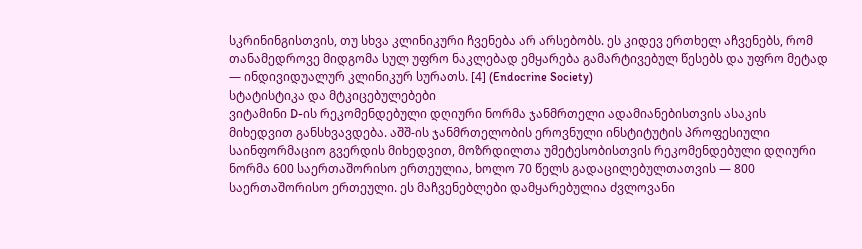სკრინინგისთვის, თუ სხვა კლინიკური ჩვენება არ არსებობს. ეს კიდევ ერთხელ აჩვენებს, რომ თანამედროვე მიდგომა სულ უფრო ნაკლებად ემყარება გამარტივებულ წესებს და უფრო მეტად — ინდივიდუალურ კლინიკურ სურათს. [4] (Endocrine Society)
სტატისტიკა და მტკიცებულებები
ვიტამინი D-ის რეკომენდებული დღიური ნორმა ჯანმრთელი ადამიანებისთვის ასაკის მიხედვით განსხვავდება. აშშ-ის ჯანმრთელობის ეროვნული ინსტიტუტის პროფესიული საინფორმაციო გვერდის მიხედვით, მოზრდილთა უმეტესობისთვის რეკომენდებული დღიური ნორმა 600 საერთაშორისო ერთეულია, ხოლო 70 წელს გადაცილებულთათვის — 800 საერთაშორისო ერთეული. ეს მაჩვენებლები დამყარებულია ძვლოვანი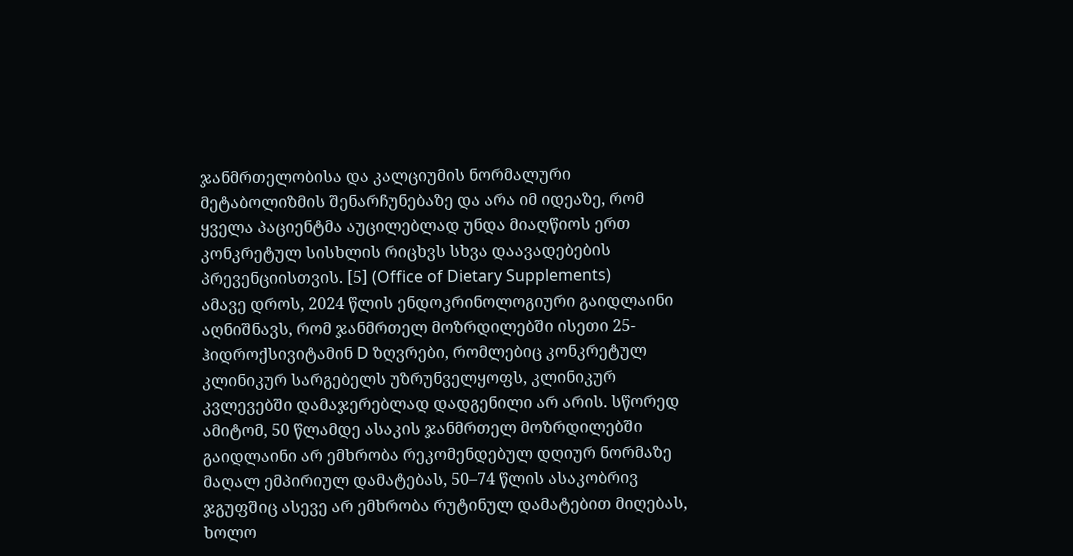ჯანმრთელობისა და კალციუმის ნორმალური მეტაბოლიზმის შენარჩუნებაზე და არა იმ იდეაზე, რომ ყველა პაციენტმა აუცილებლად უნდა მიაღწიოს ერთ კონკრეტულ სისხლის რიცხვს სხვა დაავადებების პრევენციისთვის. [5] (Office of Dietary Supplements)
ამავე დროს, 2024 წლის ენდოკრინოლოგიური გაიდლაინი აღნიშნავს, რომ ჯანმრთელ მოზრდილებში ისეთი 25-ჰიდროქსივიტამინ D ზღვრები, რომლებიც კონკრეტულ კლინიკურ სარგებელს უზრუნველყოფს, კლინიკურ კვლევებში დამაჯერებლად დადგენილი არ არის. სწორედ ამიტომ, 50 წლამდე ასაკის ჯანმრთელ მოზრდილებში გაიდლაინი არ ემხრობა რეკომენდებულ დღიურ ნორმაზე მაღალ ემპირიულ დამატებას, 50–74 წლის ასაკობრივ ჯგუფშიც ასევე არ ემხრობა რუტინულ დამატებით მიღებას, ხოლო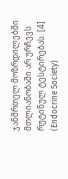ჯანმრთელ მოზრდილებში მთლიანობაში არ ურჩევს რუტინულ ტესტირებას. [4] (Endocrine Society)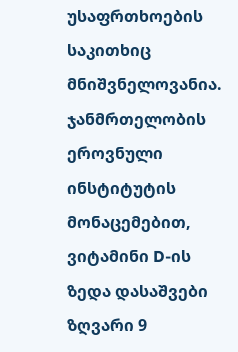უსაფრთხოების საკითხიც მნიშვნელოვანია. ჯანმრთელობის ეროვნული ინსტიტუტის მონაცემებით, ვიტამინი D-ის ზედა დასაშვები ზღვარი 9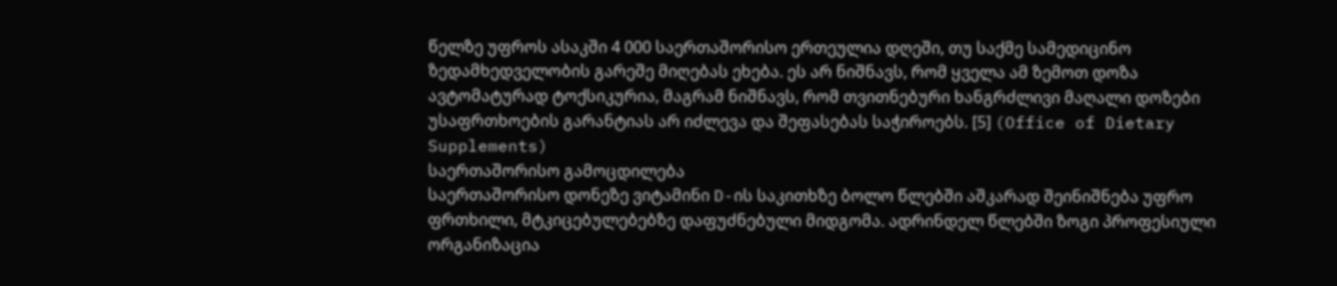წელზე უფროს ასაკში 4 000 საერთაშორისო ერთეულია დღეში, თუ საქმე სამედიცინო ზედამხედველობის გარეშე მიღებას ეხება. ეს არ ნიშნავს, რომ ყველა ამ ზემოთ დოზა ავტომატურად ტოქსიკურია, მაგრამ ნიშნავს, რომ თვითნებური ხანგრძლივი მაღალი დოზები უსაფრთხოების გარანტიას არ იძლევა და შეფასებას საჭიროებს. [5] (Office of Dietary Supplements)
საერთაშორისო გამოცდილება
საერთაშორისო დონეზე ვიტამინი D-ის საკითხზე ბოლო წლებში აშკარად შეინიშნება უფრო ფრთხილი, მტკიცებულებებზე დაფუძნებული მიდგომა. ადრინდელ წლებში ზოგი პროფესიული ორგანიზაცია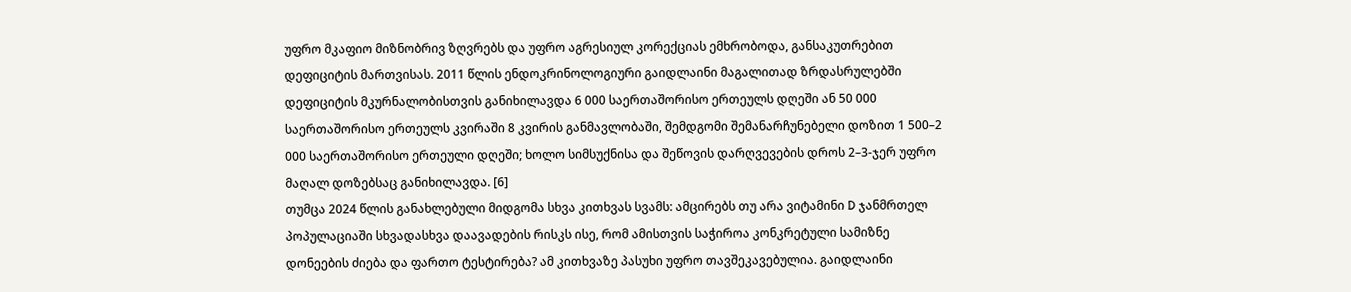უფრო მკაფიო მიზნობრივ ზღვრებს და უფრო აგრესიულ კორექციას ემხრობოდა, განსაკუთრებით დეფიციტის მართვისას. 2011 წლის ენდოკრინოლოგიური გაიდლაინი მაგალითად ზრდასრულებში დეფიციტის მკურნალობისთვის განიხილავდა 6 000 საერთაშორისო ერთეულს დღეში ან 50 000 საერთაშორისო ერთეულს კვირაში 8 კვირის განმავლობაში, შემდგომი შემანარჩუნებელი დოზით 1 500–2 000 საერთაშორისო ერთეული დღეში; ხოლო სიმსუქნისა და შეწოვის დარღვევების დროს 2–3-ჯერ უფრო მაღალ დოზებსაც განიხილავდა. [6]
თუმცა 2024 წლის განახლებული მიდგომა სხვა კითხვას სვამს: ამცირებს თუ არა ვიტამინი D ჯანმრთელ პოპულაციაში სხვადასხვა დაავადების რისკს ისე, რომ ამისთვის საჭიროა კონკრეტული სამიზნე დონეების ძიება და ფართო ტესტირება? ამ კითხვაზე პასუხი უფრო თავშეკავებულია. გაიდლაინი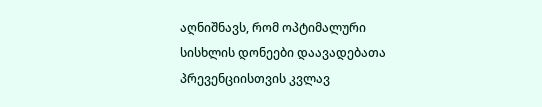აღნიშნავს, რომ ოპტიმალური სისხლის დონეები დაავადებათა პრევენციისთვის კვლავ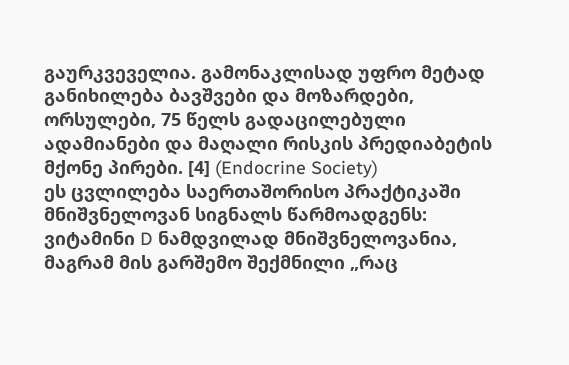გაურკვეველია. გამონაკლისად უფრო მეტად განიხილება ბავშვები და მოზარდები, ორსულები, 75 წელს გადაცილებული ადამიანები და მაღალი რისკის პრედიაბეტის მქონე პირები. [4] (Endocrine Society)
ეს ცვლილება საერთაშორისო პრაქტიკაში მნიშვნელოვან სიგნალს წარმოადგენს: ვიტამინი D ნამდვილად მნიშვნელოვანია, მაგრამ მის გარშემო შექმნილი „რაც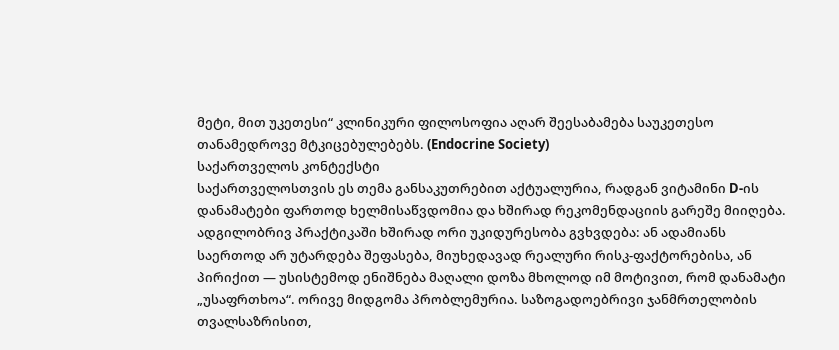მეტი, მით უკეთესი“ კლინიკური ფილოსოფია აღარ შეესაბამება საუკეთესო თანამედროვე მტკიცებულებებს. (Endocrine Society)
საქართველოს კონტექსტი
საქართველოსთვის ეს თემა განსაკუთრებით აქტუალურია, რადგან ვიტამინი D-ის დანამატები ფართოდ ხელმისაწვდომია და ხშირად რეკომენდაციის გარეშე მიიღება. ადგილობრივ პრაქტიკაში ხშირად ორი უკიდურესობა გვხვდება: ან ადამიანს საერთოდ არ უტარდება შეფასება, მიუხედავად რეალური რისკ-ფაქტორებისა, ან პირიქით — უსისტემოდ ენიშნება მაღალი დოზა მხოლოდ იმ მოტივით, რომ დანამატი „უსაფრთხოა“. ორივე მიდგომა პრობლემურია. საზოგადოებრივი ჯანმრთელობის თვალსაზრისით,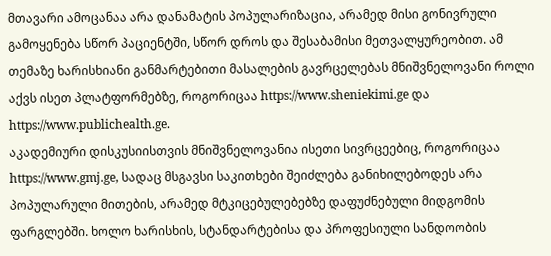მთავარი ამოცანაა არა დანამატის პოპულარიზაცია, არამედ მისი გონივრული გამოყენება სწორ პაციენტში, სწორ დროს და შესაბამისი მეთვალყურეობით. ამ თემაზე ხარისხიანი განმარტებითი მასალების გავრცელებას მნიშვნელოვანი როლი აქვს ისეთ პლატფორმებზე, როგორიცაა https://www.sheniekimi.ge და https://www.publichealth.ge.
აკადემიური დისკუსიისთვის მნიშვნელოვანია ისეთი სივრცეებიც, როგორიცაა https://www.gmj.ge, სადაც მსგავსი საკითხები შეიძლება განიხილებოდეს არა პოპულარული მითების, არამედ მტკიცებულებებზე დაფუძნებული მიდგომის ფარგლებში. ხოლო ხარისხის, სტანდარტებისა და პროფესიული სანდოობის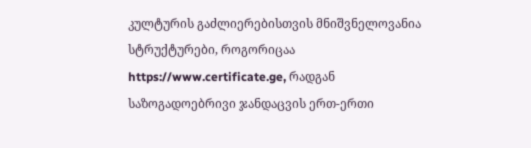კულტურის გაძლიერებისთვის მნიშვნელოვანია სტრუქტურები, როგორიცაა https://www.certificate.ge, რადგან საზოგადოებრივი ჯანდაცვის ერთ-ერთი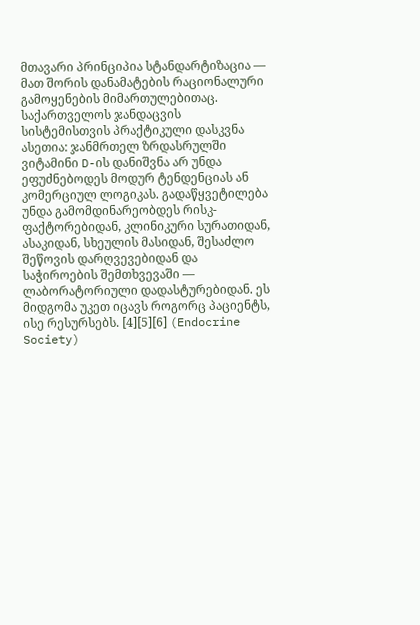მთავარი პრინციპია სტანდარტიზაცია — მათ შორის დანამატების რაციონალური გამოყენების მიმართულებითაც.
საქართველოს ჯანდაცვის სისტემისთვის პრაქტიკული დასკვნა ასეთია: ჯანმრთელ ზრდასრულში ვიტამინი D-ის დანიშვნა არ უნდა ეფუძნებოდეს მოდურ ტენდენციას ან კომერციულ ლოგიკას. გადაწყვეტილება უნდა გამომდინარეობდეს რისკ-ფაქტორებიდან, კლინიკური სურათიდან, ასაკიდან, სხეულის მასიდან, შესაძლო შეწოვის დარღვევებიდან და საჭიროების შემთხვევაში — ლაბორატორიული დადასტურებიდან. ეს მიდგომა უკეთ იცავს როგორც პაციენტს, ისე რესურსებს. [4][5][6] (Endocrine Society)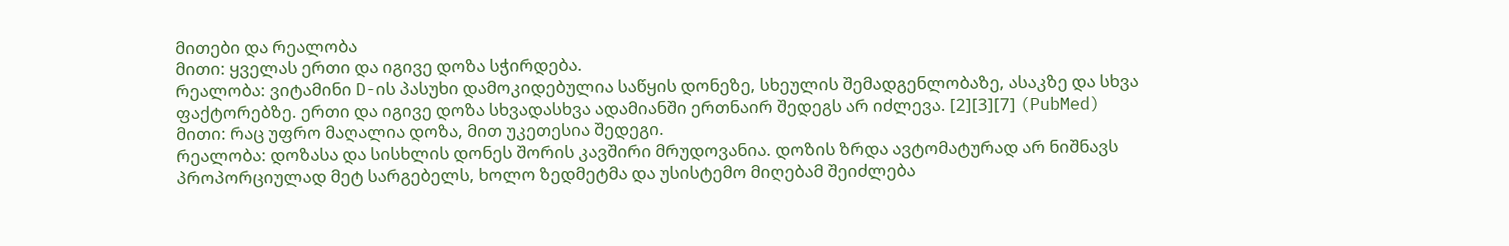მითები და რეალობა
მითი: ყველას ერთი და იგივე დოზა სჭირდება.
რეალობა: ვიტამინი D-ის პასუხი დამოკიდებულია საწყის დონეზე, სხეულის შემადგენლობაზე, ასაკზე და სხვა ფაქტორებზე. ერთი და იგივე დოზა სხვადასხვა ადამიანში ერთნაირ შედეგს არ იძლევა. [2][3][7] (PubMed)
მითი: რაც უფრო მაღალია დოზა, მით უკეთესია შედეგი.
რეალობა: დოზასა და სისხლის დონეს შორის კავშირი მრუდოვანია. დოზის ზრდა ავტომატურად არ ნიშნავს პროპორციულად მეტ სარგებელს, ხოლო ზედმეტმა და უსისტემო მიღებამ შეიძლება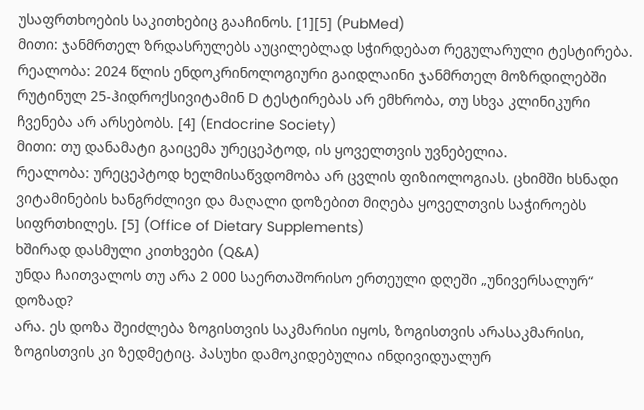უსაფრთხოების საკითხებიც გააჩინოს. [1][5] (PubMed)
მითი: ჯანმრთელ ზრდასრულებს აუცილებლად სჭირდებათ რეგულარული ტესტირება.
რეალობა: 2024 წლის ენდოკრინოლოგიური გაიდლაინი ჯანმრთელ მოზრდილებში რუტინულ 25-ჰიდროქსივიტამინ D ტესტირებას არ ემხრობა, თუ სხვა კლინიკური ჩვენება არ არსებობს. [4] (Endocrine Society)
მითი: თუ დანამატი გაიცემა ურეცეპტოდ, ის ყოველთვის უვნებელია.
რეალობა: ურეცეპტოდ ხელმისაწვდომობა არ ცვლის ფიზიოლოგიას. ცხიმში ხსნადი ვიტამინების ხანგრძლივი და მაღალი დოზებით მიღება ყოველთვის საჭიროებს სიფრთხილეს. [5] (Office of Dietary Supplements)
ხშირად დასმული კითხვები (Q&A)
უნდა ჩაითვალოს თუ არა 2 000 საერთაშორისო ერთეული დღეში „უნივერსალურ“ დოზად?
არა. ეს დოზა შეიძლება ზოგისთვის საკმარისი იყოს, ზოგისთვის არასაკმარისი, ზოგისთვის კი ზედმეტიც. პასუხი დამოკიდებულია ინდივიდუალურ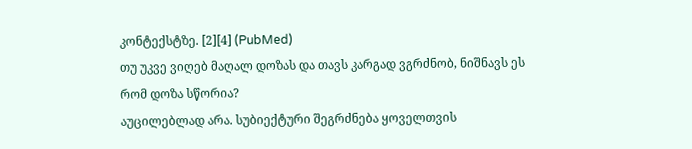კონტექსტზე. [2][4] (PubMed)
თუ უკვე ვიღებ მაღალ დოზას და თავს კარგად ვგრძნობ, ნიშნავს ეს რომ დოზა სწორია?
აუცილებლად არა. სუბიექტური შეგრძნება ყოველთვის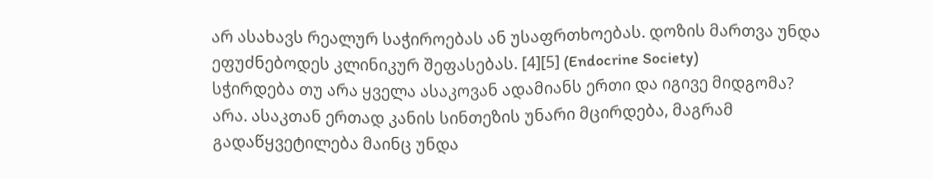არ ასახავს რეალურ საჭიროებას ან უსაფრთხოებას. დოზის მართვა უნდა ეფუძნებოდეს კლინიკურ შეფასებას. [4][5] (Endocrine Society)
სჭირდება თუ არა ყველა ასაკოვან ადამიანს ერთი და იგივე მიდგომა?
არა. ასაკთან ერთად კანის სინთეზის უნარი მცირდება, მაგრამ გადაწყვეტილება მაინც უნდა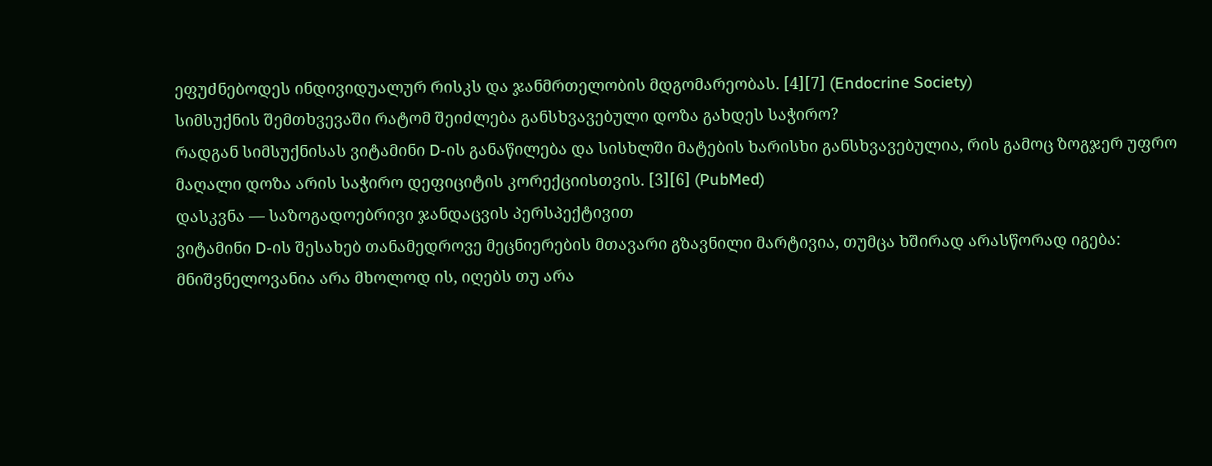ეფუძნებოდეს ინდივიდუალურ რისკს და ჯანმრთელობის მდგომარეობას. [4][7] (Endocrine Society)
სიმსუქნის შემთხვევაში რატომ შეიძლება განსხვავებული დოზა გახდეს საჭირო?
რადგან სიმსუქნისას ვიტამინი D-ის განაწილება და სისხლში მატების ხარისხი განსხვავებულია, რის გამოც ზოგჯერ უფრო მაღალი დოზა არის საჭირო დეფიციტის კორექციისთვის. [3][6] (PubMed)
დასკვნა — საზოგადოებრივი ჯანდაცვის პერსპექტივით
ვიტამინი D-ის შესახებ თანამედროვე მეცნიერების მთავარი გზავნილი მარტივია, თუმცა ხშირად არასწორად იგება: მნიშვნელოვანია არა მხოლოდ ის, იღებს თუ არა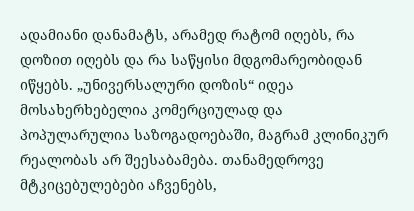ადამიანი დანამატს, არამედ რატომ იღებს, რა დოზით იღებს და რა საწყისი მდგომარეობიდან იწყებს. „უნივერსალური დოზის“ იდეა მოსახერხებელია კომერციულად და პოპულარულია საზოგადოებაში, მაგრამ კლინიკურ რეალობას არ შეესაბამება. თანამედროვე მტკიცებულებები აჩვენებს,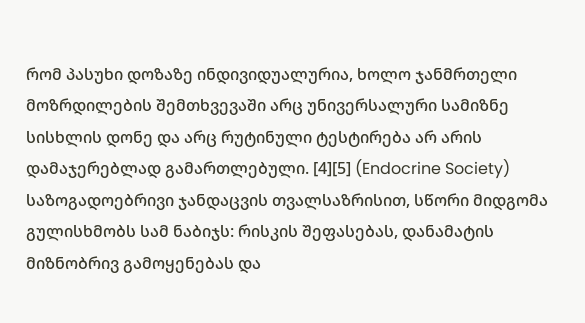რომ პასუხი დოზაზე ინდივიდუალურია, ხოლო ჯანმრთელი მოზრდილების შემთხვევაში არც უნივერსალური სამიზნე სისხლის დონე და არც რუტინული ტესტირება არ არის დამაჯერებლად გამართლებული. [4][5] (Endocrine Society)
საზოგადოებრივი ჯანდაცვის თვალსაზრისით, სწორი მიდგომა გულისხმობს სამ ნაბიჯს: რისკის შეფასებას, დანამატის მიზნობრივ გამოყენებას და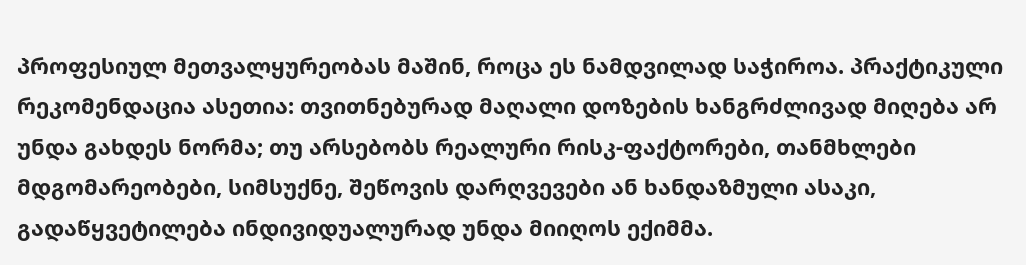პროფესიულ მეთვალყურეობას მაშინ, როცა ეს ნამდვილად საჭიროა. პრაქტიკული რეკომენდაცია ასეთია: თვითნებურად მაღალი დოზების ხანგრძლივად მიღება არ უნდა გახდეს ნორმა; თუ არსებობს რეალური რისკ-ფაქტორები, თანმხლები მდგომარეობები, სიმსუქნე, შეწოვის დარღვევები ან ხანდაზმული ასაკი, გადაწყვეტილება ინდივიდუალურად უნდა მიიღოს ექიმმა.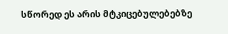სწორედ ეს არის მტკიცებულებებზე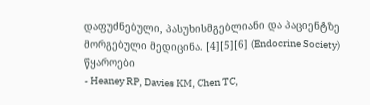დაფუძნებული, პასუხისმგებლიანი და პაციენტზე მორგებული მედიცინა. [4][5][6] (Endocrine Society)
წყაროები
- Heaney RP, Davies KM, Chen TC,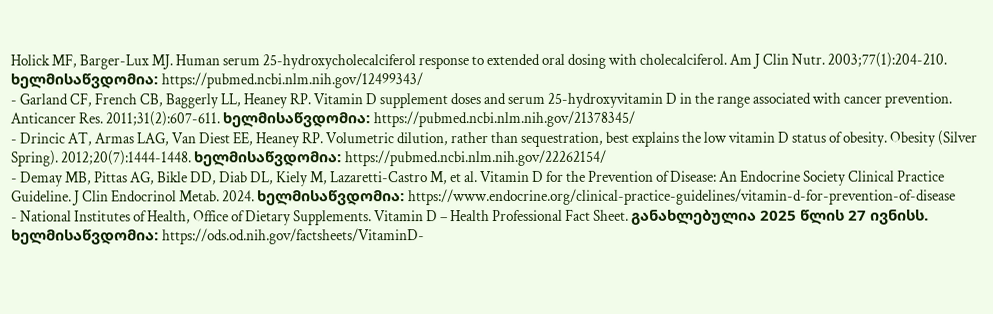Holick MF, Barger-Lux MJ. Human serum 25-hydroxycholecalciferol response to extended oral dosing with cholecalciferol. Am J Clin Nutr. 2003;77(1):204-210. ხელმისაწვდომია: https://pubmed.ncbi.nlm.nih.gov/12499343/
- Garland CF, French CB, Baggerly LL, Heaney RP. Vitamin D supplement doses and serum 25-hydroxyvitamin D in the range associated with cancer prevention. Anticancer Res. 2011;31(2):607-611. ხელმისაწვდომია: https://pubmed.ncbi.nlm.nih.gov/21378345/
- Drincic AT, Armas LAG, Van Diest EE, Heaney RP. Volumetric dilution, rather than sequestration, best explains the low vitamin D status of obesity. Obesity (Silver Spring). 2012;20(7):1444-1448. ხელმისაწვდომია: https://pubmed.ncbi.nlm.nih.gov/22262154/
- Demay MB, Pittas AG, Bikle DD, Diab DL, Kiely M, Lazaretti-Castro M, et al. Vitamin D for the Prevention of Disease: An Endocrine Society Clinical Practice Guideline. J Clin Endocrinol Metab. 2024. ხელმისაწვდომია: https://www.endocrine.org/clinical-practice-guidelines/vitamin-d-for-prevention-of-disease
- National Institutes of Health, Office of Dietary Supplements. Vitamin D – Health Professional Fact Sheet. განახლებულია 2025 წლის 27 ივნისს. ხელმისაწვდომია: https://ods.od.nih.gov/factsheets/VitaminD-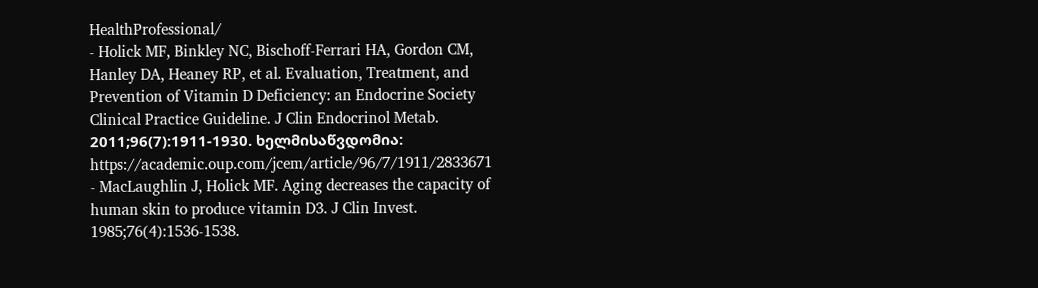HealthProfessional/
- Holick MF, Binkley NC, Bischoff-Ferrari HA, Gordon CM, Hanley DA, Heaney RP, et al. Evaluation, Treatment, and Prevention of Vitamin D Deficiency: an Endocrine Society Clinical Practice Guideline. J Clin Endocrinol Metab. 2011;96(7):1911-1930. ხელმისაწვდომია: https://academic.oup.com/jcem/article/96/7/1911/2833671
- MacLaughlin J, Holick MF. Aging decreases the capacity of human skin to produce vitamin D3. J Clin Invest. 1985;76(4):1536-1538.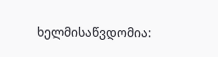ხელმისაწვდომია: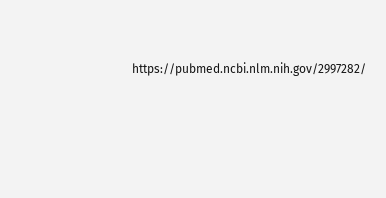https://pubmed.ncbi.nlm.nih.gov/2997282/